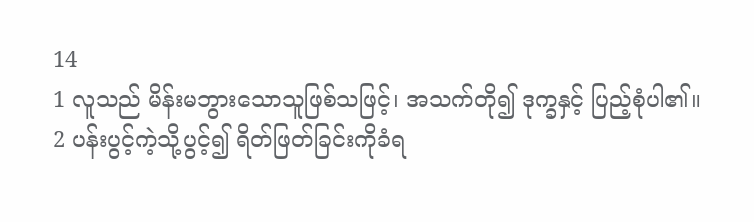14
1 လူသည် မိန်းမဘွားသောသူဖြစ်သဖြင့်၊ အသက်တို၍ ဒုက္ခနှင့် ပြည့်စုံပါ၏။
2 ပန်းပွင့်ကဲ့သို့ပွင့်၍ ရိတ်ဖြတ်ခြင်းကိုခံရ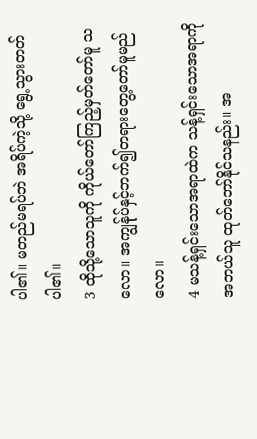ပါ၏။ မတည်မရပ်ဘဲ အရိပ်ကဲ့သို့ ရွေ့သွားတတ်ပါ၏။
3 ထိုသို့သောသူကို ကိုယ်တော်ကြည့်မှတ်တော်မူ သလော။ အကျွန်ုပ်နှင့်ဘက်၍တရားတွေ့တော်မူမည် လော။
4 မသန့်ရှင်းသောအရာထဲက သန့်ရှင်းသောအရာကို အဘယ်သူ ထုတ်ဘော်နိုင်သနည်း။ အ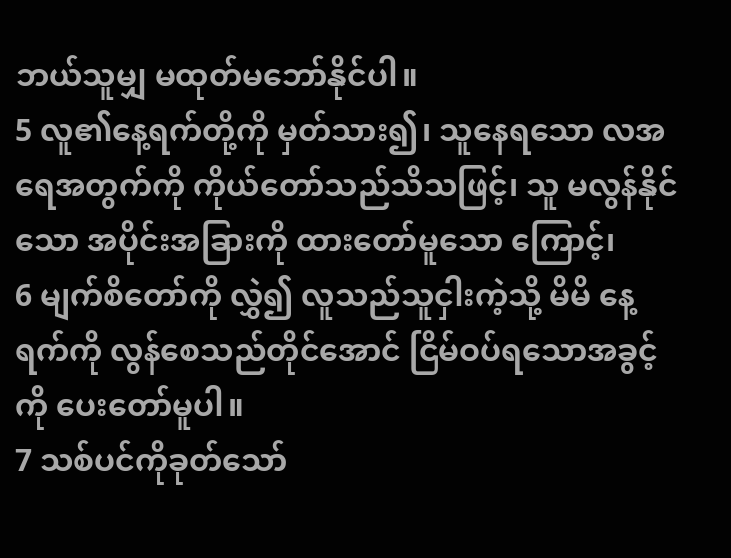ဘယ်သူမျှ မထုတ်မဘော်နိုင်ပါ။
5 လူ၏နေ့ရက်တို့ကို မှတ်သား၍၊ သူနေရသော လအရေအတွက်ကို ကိုယ်တော်သည်သိသဖြင့်၊ သူ မလွန်နိုင်သော အပိုင်းအခြားကို ထားတော်မူသော ကြောင့်၊
6 မျက်စိတော်ကို လွှဲ၍ လူသည်သူငှါးကဲ့သို့ မိမိ နေ့ရက်ကို လွန်စေသည်တိုင်အောင် ငြိမ်ဝပ်ရသောအခွင့် ကို ပေးတော်မူပါ။
7 သစ်ပင်ကိုခုတ်သော်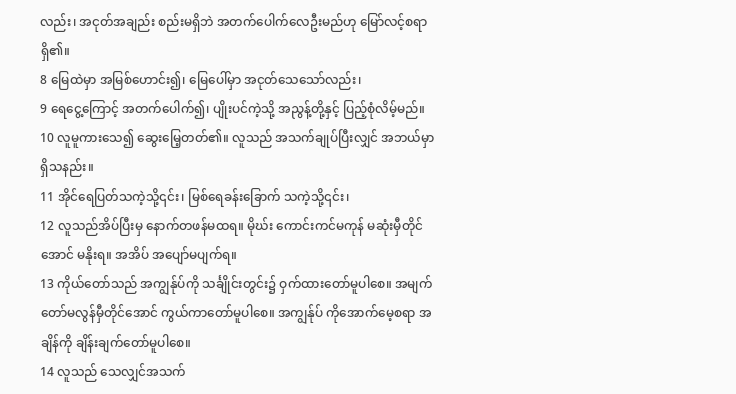လည်း၊ အငုတ်အချည်း စည်းမရှိဘဲ အတက်ပေါက်လေဦးမည်ဟု မြော်လင့်စရာ ရှိ၏။
8 မြေထဲမှာ အမြစ်ဟောင်း၍၊ မြေပေါ်မှာ အငုတ်သေသော်လည်း၊
9 ရေငွေ့ကြောင့် အတက်ပေါက်၍၊ ပျိုးပင်ကဲ့သို့ အညွန့်တို့နှင့် ပြည့်စုံလိမ့်မည်။
10 လူမူကားသေ၍ ဆွေးမြေ့တတ်၏။ လူသည် အသက်ချုပ်ပြီးလျှင် အဘယ်မှာရှိသနည်း။
11 အိုင်ရေပြတ်သကဲ့သို့၎င်း၊ မြစ်ရေခန်းခြောက် သကဲ့သို့၎င်း၊
12 လူသည်အိပ်ပြီးမှ နောက်တဖန်မထရ။ မိုဃ်း ကောင်းကင်မကုန် မဆုံးမှီတိုင်အောင် မနိုးရ။ အအိပ် အပျော်မပျက်ရ။
13 ကိုယ်တော်သည် အကျွန်ုပ်ကို သင်္ချိုင်းတွင်း၌ ဝှက်ထားတော်မူပါစေ။ အမျက်တော်မလွန်မှီတိုင်အောင် ကွယ်ကာတော်မူပါစေ။ အကျွန်ုပ် ကိုအောက်မေ့စရာ အချိန်ကို ချိန်းချက်တော်မူပါစေ။
14 လူသည် သေလျှင်အသက်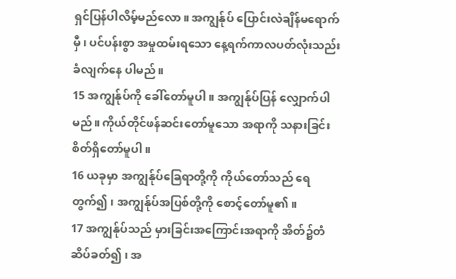ရှင်ပြန်ပါလိမ့်မည်လော။ အကျွန်ုပ် ပြောင်းလဲချိန်မရောက်မှီ၊ ပင်ပန်းစွာ အမှုထမ်းရသော နေ့ရက်ကာလပတ်လုံးသည်းခံလျက်နေ ပါမည်။
15 အကျွန်ုပ်ကို ခေါ်တော်မူပါ။ အကျွန်ုပ်ပြန် လျှောက်ပါမည်။ ကိုယ်တိုင်ဖန်ဆင်းတော်မူသော အရာကို သနားခြင်း စိတ်ရှိတော်မူပါ။
16 ယခုမှာ အကျွန်ုပ်ခြေရာတို့ကို ကိုယ်တော်သည် ရေတွက်၍၊ အကျွန်ုပ်အပြစ်တို့ကို စောင့်တော်မူ၏။
17 အကျွန်ုပ်သည် မှားခြင်းအကြောင်းအရာကို အိတ်၌တံဆိပ်ခတ်၍၊ အ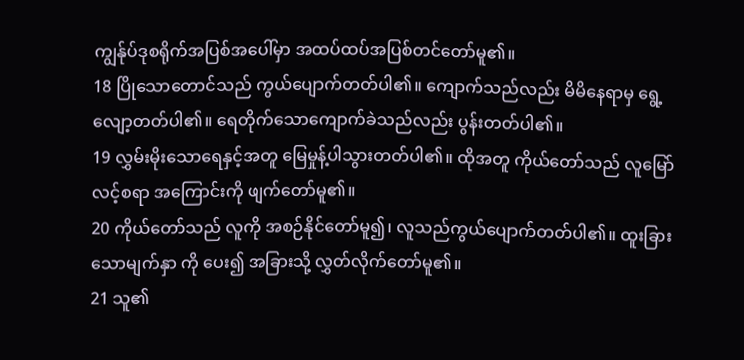ကျွန်ုပ်ဒုစရိုက်အပြစ်အပေါ်မှာ အထပ်ထပ်အပြစ်တင်တော်မူ၏။
18 ပြိုသောတောင်သည် ကွယ်ပျောက်တတ်ပါ၏။ ကျောက်သည်လည်း မိမိနေရာမှ ရွေ့လျော့တတ်ပါ၏။ ရေတိုက်သောကျောက်ခဲသည်လည်း ပွန်းတတ်ပါ၏။
19 လွှမ်းမိုးသောရေနှင့်အတူ မြေမှုန့်ပါသွားတတ်ပါ၏။ ထိုအတူ ကိုယ်တော်သည် လူမြော်လင့်စရာ အကြောင်းကို ဖျက်တော်မူ၏။
20 ကိုယ်တော်သည် လူကို အစဉ်နိုင်တော်မူ၍၊ လူသည်ကွယ်ပျောက်တတ်ပါ၏။ ထူးခြားသောမျက်နှာ ကို ပေး၍ အခြားသို့ လွှတ်လိုက်တော်မူ၏။
21 သူ၏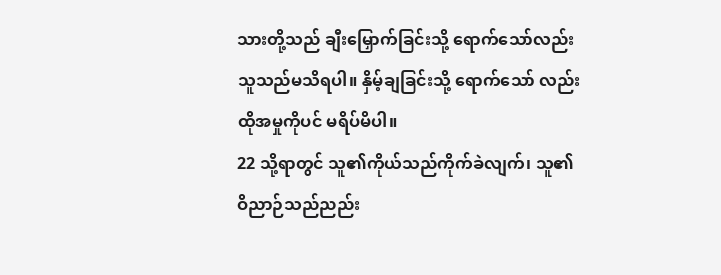သားတို့သည် ချီးမြှောက်ခြင်းသို့ ရောက်သော်လည်း သူသည်မသိရပါ။ နှိမ့်ချခြင်းသို့ ရောက်သော် လည်း ထိုအမှုကိုပင် မရိပ်မိပါ။
22 သို့ရာတွင် သူ၏ကိုယ်သည်ကိုက်ခဲလျက်၊ သူ၏ဝိညာဉ်သည်ညည်း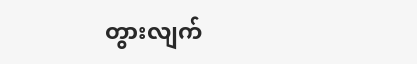တွားလျက်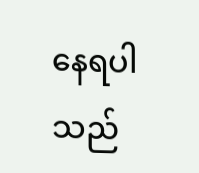နေရပါသည်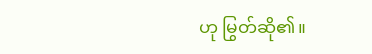ဟု မြွတ်ဆို၏။